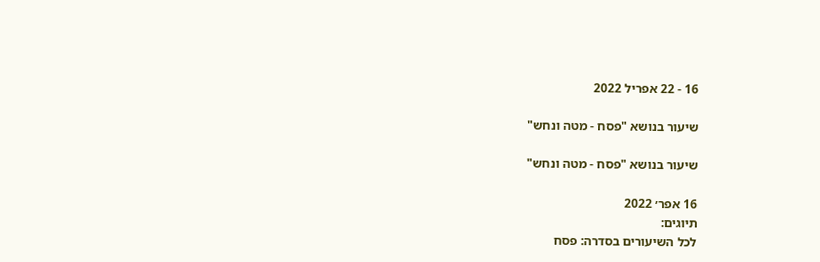16 - 22 אפריל 2022

שיעור בנושא "פסח - מטה ונחש"

שיעור בנושא "פסח - מטה ונחש"

16 אפר׳ 2022
תיוגים:
לכל השיעורים בסדרה: פסח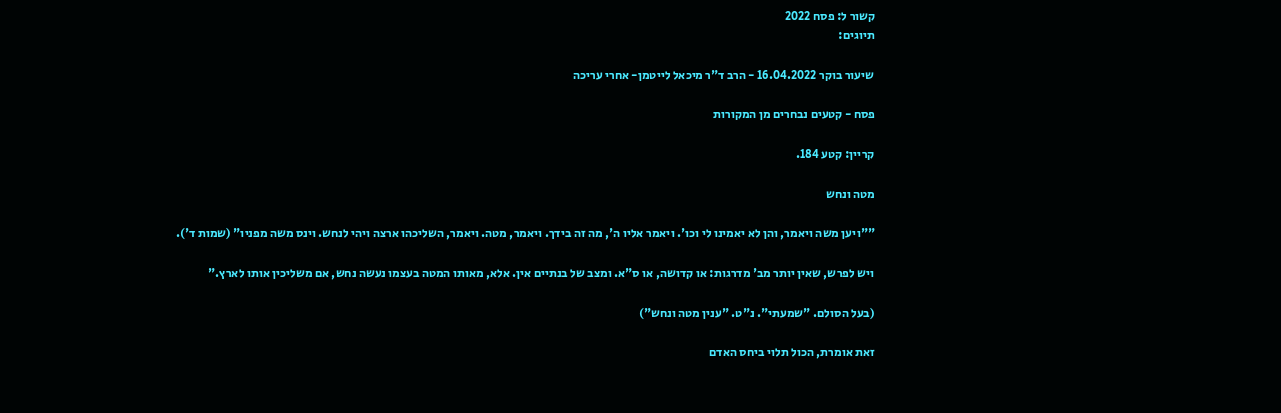קשור ל: פסח 2022
תיוגים:

שיעור בוקר 16.04.2022 - הרב ד"ר מיכאל לייטמן- אחרי עריכה

פסח - קטעים נבחרים מן המקורות

קריין: קטע 184.

מטה ונחש

""ויען משה ויאמר, והן לא יאמינו לי וכו'. ויאמר אליו ה', מה זה בידך. ויאמר, מטה. ויאמר, השליכהו ארצה ויהי לנחש. וינס משה מפניו" (שמות ד').

ויש לפרש, שאין יותר מב' מדרגות: או קדושה, או ס"א. ומצב של בנתיים אין. אלא, מאותו המטה בעצמו נעשה נחש, אם משליכין אותו לארץ."

(בעל הסולם. "שמעתי". נ"ט. "ענין מטה ונחש")

זאת אומרת, הכול תלוי ביחס האדם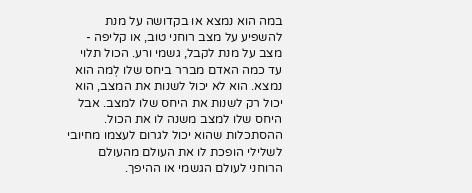במה הוא נמצא או בקדושה על מנת להשפיע על מצב רוחני טוב, או קליפה - מצב על מנת לקבל, גשמי ורע. הכול תלוי עד כמה האדם מברר ביחס שלו לְמה הוא נמצא. הוא לא יכול לשנות את המצב, הוא יכול רק לשנות את היחס שלו למצב. אבל היחס שלו למצב משנה לו את הכול. ההסתכלות שהוא יכול לגרום לעצמו מחיובי לשלילי הופכת לו את העולם מהעולם הרוחני לעולם הגשמי או ההיפך.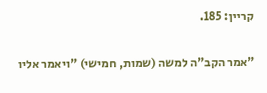קריין: 185.

"אמר הקב"ה למשה (שמות, חמישי) "ויאמר אליו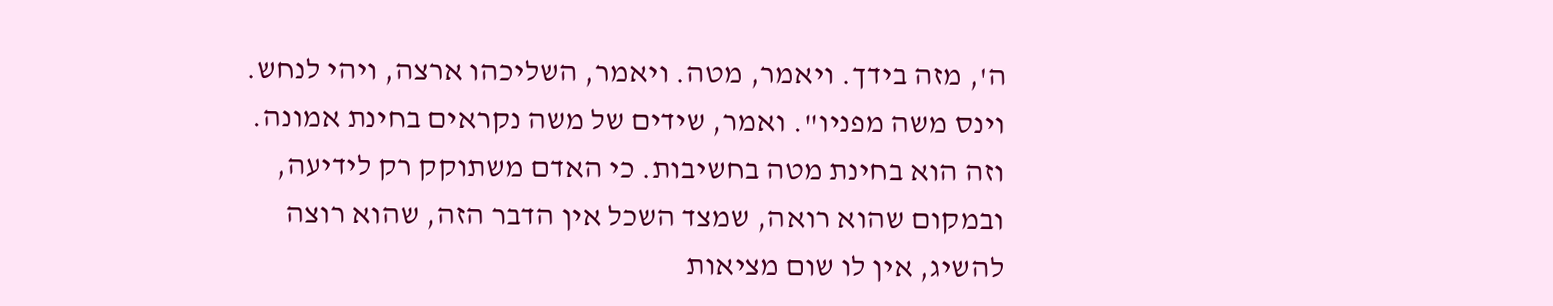ה', מזה בידך. ויאמר, מטה. ויאמר, השליכהו ארצה, ויהי לנחש. וינס משה מפניו". ואמר, שידים של משה נקראים בחינת אמונה. וזה הוא בחינת מטה בחשיבות. כי האדם משתוקק רק לידיעה, ובמקום שהוא רואה, שמצד השכל אין הדבר הזה, שהוא רוצה להשיג, אין לו שום מציאות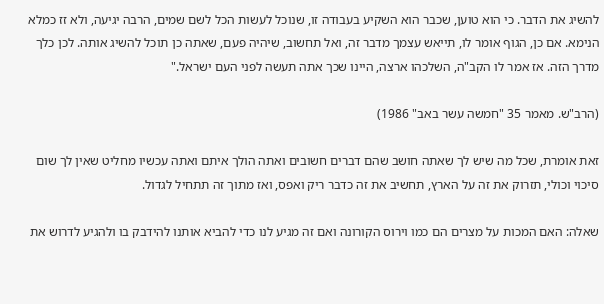להשיג את הדבר. כי הוא טוען, שכבר הוא השקיע בעבודה זו, שנוכל לעשות הכל לשם שמים, הרבה יגיעה, ולא זז כמלא הנימא. אם כן, הגוף אומר לו, תייאש עצמך מדבר זה, ואל תחשוב, שיהיה פעם, שאתה כן תוכל להשיג אותה. לכן כלך מדרך הזה. אז אמר לו הקב"ה, השלכהו ארצה, היינו שכך אתה תעשה לפני העם ישראל."

(הרב"ש. מאמר 35 "חמשה עשר באב" 1986)

זאת אומרת, שכל מה שיש לך שאתה חושב שהם דברים חשובים ואתה הולך איתם ואתה עכשיו מחליט שאין לך שום סיכוי וכולי, תזרוק את זה על הארץ, תחשיב את זה כדבר ריק ואפס, ואז מתוך זה תתחיל לגדול.

שאלה: האם המכות על מצרים הם כמו וירוס הקורונה ואם זה מגיע לנו כדי להביא אותנו להידבק בו ולהגיע לדרוש את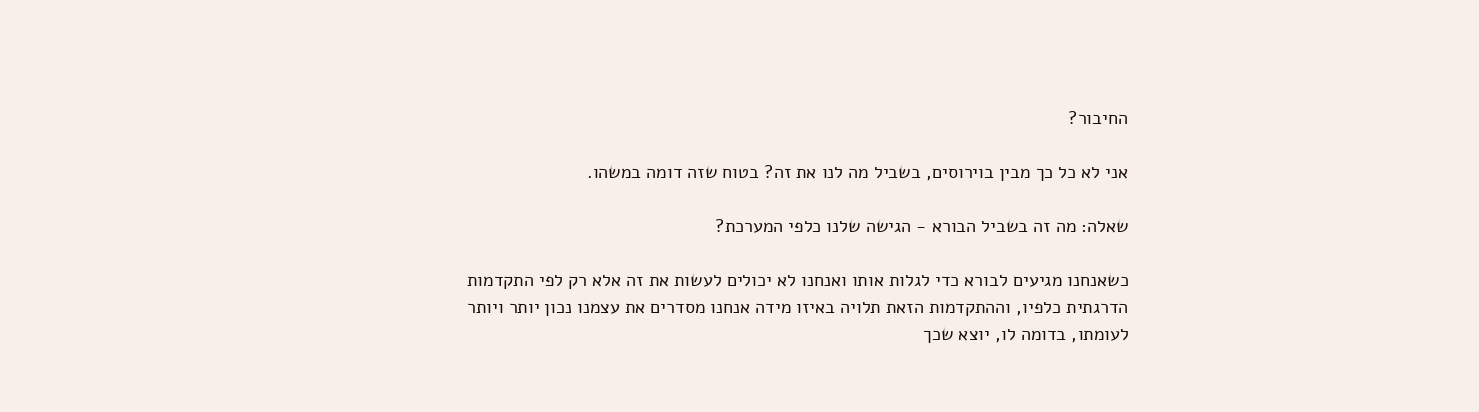החיבור?

אני לא כל כך מבין בוירוסים, בשביל מה לנו את זה? בטוח שזה דומה במשהו.

שאלה: מה זה בשביל הבורא - הגישה שלנו כלפי המערכת?

כשאנחנו מגיעים לבורא כדי לגלות אותו ואנחנו לא יכולים לעשות את זה אלא רק לפי התקדמות הדרגתית כלפיו, וההתקדמות הזאת תלויה באיזו מידה אנחנו מסדרים את עצמנו נכון יותר ויותר לעומתו, בדומה לו, יוצא שכך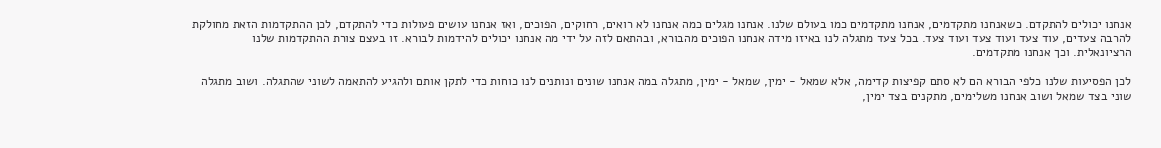אנחנו יכולים להתקדם. כשאנחנו מתקדמים, אנחנו מתקדמים כמו בעולם שלנו. אנחנו מגלים כמה אנחנו לא רואים, רחוקים, הפוכים, ואז אנחנו עושים פעולות כדי להתקדם, לכן ההתקדמות הזאת מחולקת להרבה צעדים, עוד צעד ועוד צעד ועוד צעד. בכל צעד מתגלה לנו באיזו מידה אנחנו הפוכים מהבורא, ובהתאם לזה על ידי מה אנחנו יכולים להידמות לבורא. זו בעצם צורת ההתקדמות שלנו הרציונאלית. וכך אנחנו מתקדמים.

לכן הפסיעות שלנו כלפי הבורא הם לא סתם קפיצות קדימה, אלא שמאל - ימין, שמאל - ימין, מתגלה במה אנחנו שונים ונותנים לנו כוחות כדי לתקן אותם ולהגיע להתאמה לשוני שהתגלה. ושוב מתגלה שוני בצד שמאל ושוב אנחנו משלימים, מתקנים בצד ימין,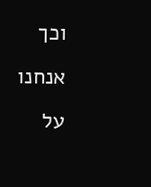וכך אנחנו על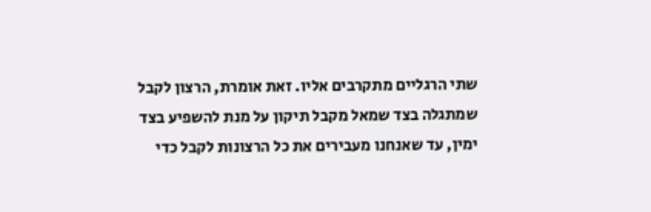שתי הרגליים מתקרבים אליו. זאת אומרת, הרצון לקבל שמתגלה בצד שמאל מקבל תיקון על מנת להשפיע בצד ימין, עד שאנחנו מעבירים את כל הרצונות לקבל כדי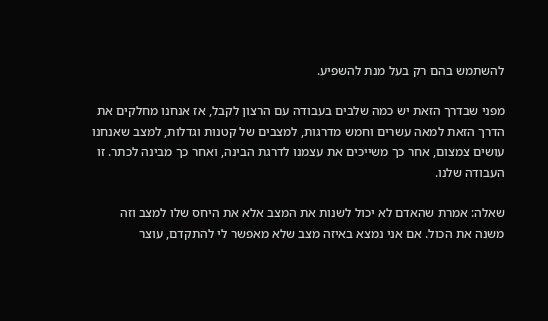להשתמש בהם רק בעל מנת להשפיע.

מפני שבדרך הזאת יש כמה שלבים בעבודה עם הרצון לקבל, אז אנחנו מחלקים את הדרך הזאת למאה עשרים וחמש מדרגות, למצבים של קטנות וגדלות, למצב שאנחנו עושים צמצום, אחר כך משייכים את עצמנו לדרגת הבינה, ואחר כך מבינה לכתר. זו העבודה שלנו.

שאלה: אמרת שהאדם לא יכול לשנות את המצב אלא את היחס שלו למצב וזה משנה את הכול. אם אני נמצא באיזה מצב שלא מאפשר לי להתקדם, עוצר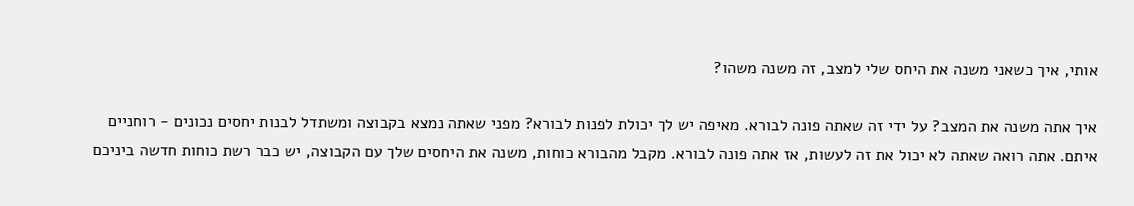אותי, איך כשאני משנה את היחס שלי למצב, זה משנה משהו?

איך אתה משנה את המצב? על ידי זה שאתה פונה לבורא. מאיפה יש לך יכולת לפנות לבורא? מפני שאתה נמצא בקבוצה ומשתדל לבנות יחסים נכונים - רוחניים איתם. אתה רואה שאתה לא יכול את זה לעשות, אז אתה פונה לבורא. מקבל מהבורא כוחות, משנה את היחסים שלך עם הקבוצה, יש כבר רשת כוחות חדשה ביניכם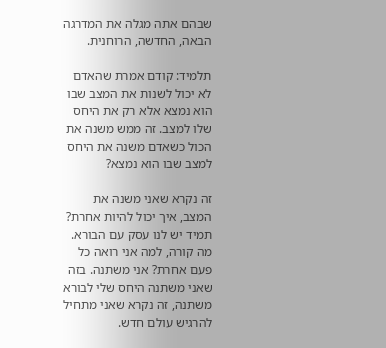שבהם אתה מגלה את המדרגה הבאה, החדשה, הרוחנית.

תלמיד: קודם אמרת שהאדם לא יכול לשנות את המצב שבו הוא נמצא אלא רק את היחס שלו למצב. זה ממש משנה את הכול כשאדם משנה את היחס למצב שבו הוא נמצא?

זה נקרא שאני משנה את המצב, איך יכול להיות אחרת? תמיד יש לנו עסק עם הבורא. מה קורה, למה אני רואה כל פעם אחרת? אני משתנה. בזה שאני משתנה היחס שלי לבורא משתנה, זה נקרא שאני מתחיל להרגיש עולם חדש.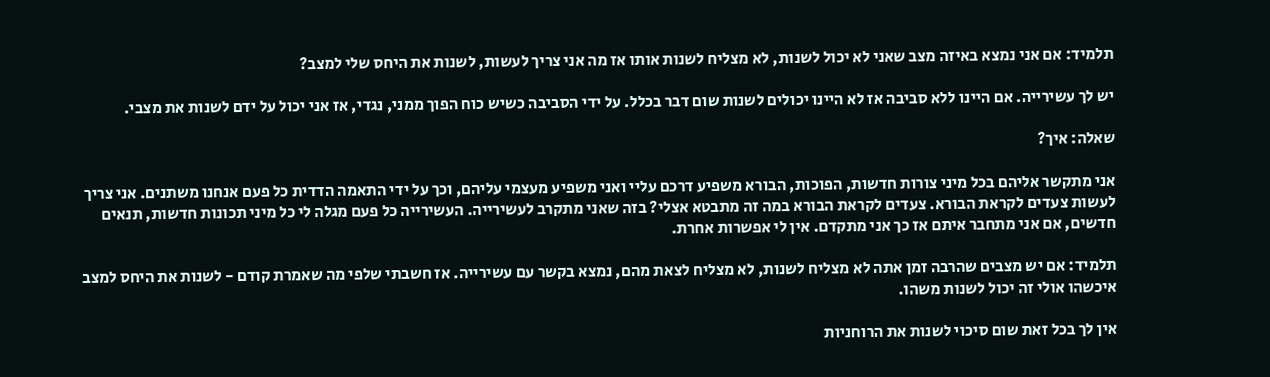תלמיד: אם אני נמצא באיזה מצב שאני לא יכול לשנות, לא מצליח לשנות אותו אז מה אני צריך לעשות, לשנות את היחס שלי למצב?

יש לך עשירייה. אם היינו ללא סביבה אז לא היינו יכולים לשנות שום דבר בכלל. על ידי הסביבה כשיש כוח הפוך ממני, נגדי, אז אני יכול על ידם לשנות את מצבי.

שאלה: איך?

אני מתקשר אליהם בכל מיני צורות חדשות, הפוכות, הבורא משפיע דרכם עליי ואני משפיע מעצמי עליהם, וכך על ידי התאמה הדדית כל פעם אנחנו משתנים. אני צריך לעשות צעדים לקראת הבורא. צעדים לקראת הבורא במה זה מתבטא אצלי? בזה שאני מתקרב לעשירייה. העשירייה כל פעם מגלה לי כל מיני תכונות חדשות, תנאים חדשים, אם אני מתחבר איתם אז כך אני מתקדם. אין לי אפשרות אחרת.

תלמיד: אם יש מצבים שהרבה זמן אתה לא מצליח לשנות, לא מצליח לצאת מהם, נמצא בקשר עם עשירייה. אז חשבתי שלפי מה שאמרת קודם - לשנות את היחס למצב איכשהו אולי זה יכול לשנות משהו.

אין לך בכל זאת שום סיכוי לשנות את הרוחניות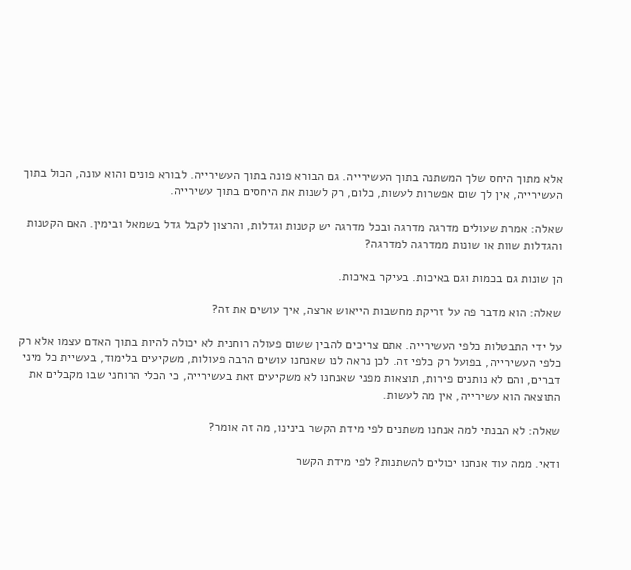אלא מתוך היחס שלך המשתנה בתוך העשירייה. גם הבורא פונה בתוך העשירייה. לבורא פונים והוא עונה, הכול בתוך העשירייה, אין לך שום אפשרות לעשות, כלום, רק לשנות את היחסים בתוך עשירייה.

שאלה: אמרת שעולים מדרגה מדרגה ובכל מדרגה יש קטנות וגדלות, והרצון לקבל גדל בשמאל ובימין. האם הקטנות והגדלות שוות או שונות ממדרגה למדרגה?

הן שונות גם בכמות וגם באיכות. בעיקר באיכות.

שאלה: הוא מדבר פה על זריקת מחשבות הייאוש ארצה, איך עושים את זה?

על ידי התבטלות כלפי העשירייה. אתם צריכים להבין ששום פעולה רוחנית לא יכולה להיות בתוך האדם עצמו אלא רק כלפי העשירייה, בפועל רק כלפי זה. לכן נראה לנו שאנחנו עושים הרבה פעולות, משקיעים בלימוד, בעשיית כל מיני דברים, והם לא נותנים פירות, תוצאות מפני שאנחנו לא משקיעים זאת בעשירייה, כי הכלי הרוחני שבו מקבלים את התוצאה הוא עשירייה, אין מה לעשות.

שאלה: לא הבנתי למה אנחנו משתנים לפי מידת הקשר בינינו, מה זה אומר?

ודאי. ממה עוד אנחנו יכולים להשתנות? לפי מידת הקשר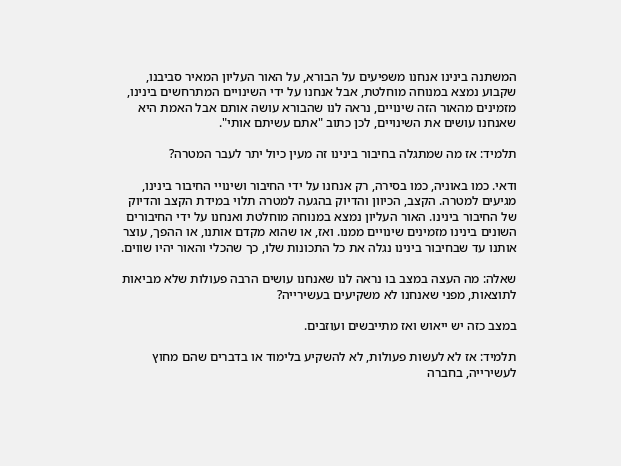המשתנה בינינו אנחנו משפיעים על הבורא, על האור העליון המאיר סביבנו, שקבוע נמצא במנוחה מוחלטת, אבל אנחנו על ידי השינויים המתרחשים בינינו, מזמינים מהאור הזה שינויים, נראה לנו שהבורא עושה אותם אבל האמת היא שאנחנו עושים את השינויים, לכן כתוב "אתם עשיתם אותי".

תלמיד: אז מה שמתגלה בחיבור בינינו זה מעין כיול יתר לעבר המטרה?

ודאי. כמו באוניה, כמו בסירה, רק אנחנו על ידי החיבור ושינויי החיבור בינינו, מגיעים למטרה. הקצב, הכיוון והדיוק בהגעה למטרה תלוי במידת הקצב והדיוק של החיבור בינינו. האור העליון נמצא במנוחה מוחלטת ואנחנו על ידי החיבורים השונים בינינו מזמינים שינויים ממנו. ואז, או שהוא מקדם אותנו, או ההפך, עוצר אותנו עד שבחיבור בינינו נגלה את כל התכונות שלו, כך שהכלי והאור יהיו שווים.

שאלה: מה העצה במצב בו נראה לנו שאנחנו עושים הרבה פעולות שלא מביאות לתוצאות, מפני שאנחנו לא משקיעים בעשירייה?

במצב כזה יש ייאוש ואז מתייבשים ועוזבים.

תלמיד: אז לא לעשות פעולות, לא להשקיע בלימוד או בדברים שהם מחוץ לעשירייה, בחברה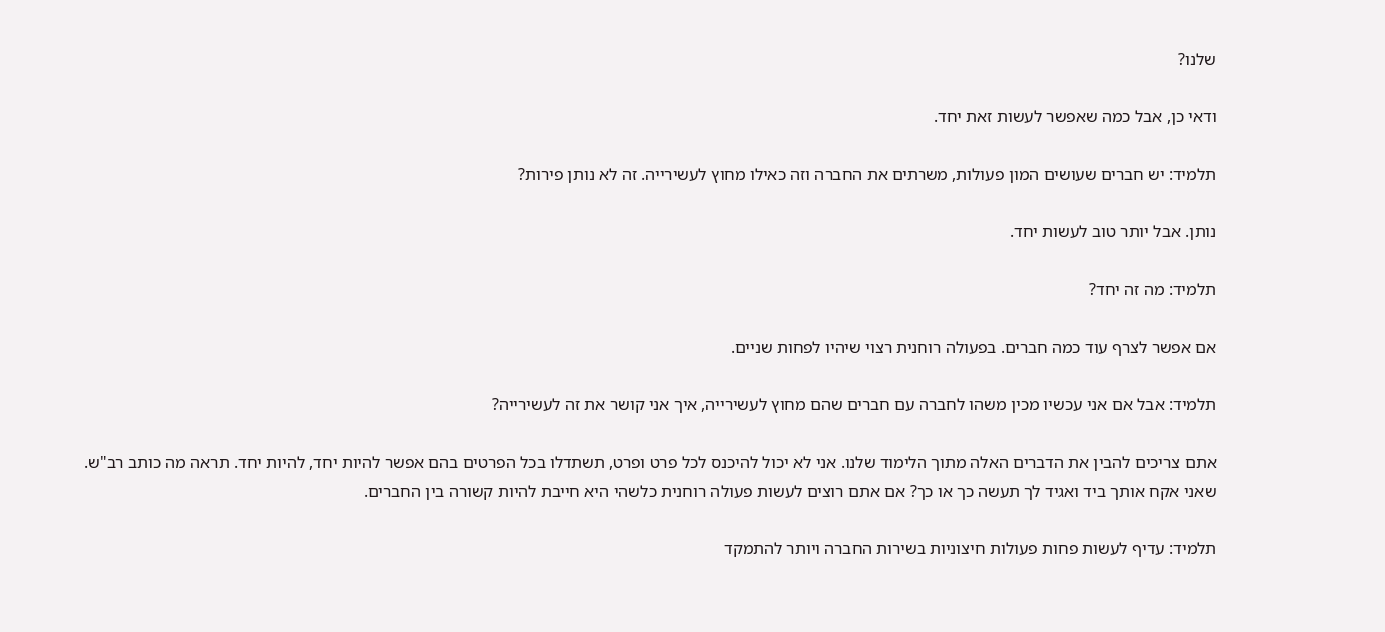שלנו?

ודאי כן, אבל כמה שאפשר לעשות זאת יחד.

תלמיד: יש חברים שעושים המון פעולות, משרתים את החברה וזה כאילו מחוץ לעשירייה. זה לא נותן פירות?

נותן. אבל יותר טוב לעשות יחד.

תלמיד: מה זה יחד?

אם אפשר לצרף עוד כמה חברים. בפעולה רוחנית רצוי שיהיו לפחות שניים.

תלמיד: אבל אם אני עכשיו מכין משהו לחברה עם חברים שהם מחוץ לעשירייה, איך אני קושר את זה לעשירייה?

אתם צריכים להבין את הדברים האלה מתוך הלימוד שלנו. אני לא יכול להיכנס לכל פרט ופרט, תשתדלו בכל הפרטים בהם אפשר להיות יחד, להיות יחד. תראה מה כותב רב"ש. שאני אקח אותך ביד ואגיד לך תעשה כך או כך? אם אתם רוצים לעשות פעולה רוחנית כלשהי היא חייבת להיות קשורה בין החברים.

תלמיד: עדיף לעשות פחות פעולות חיצוניות בשירות החברה ויותר להתמקד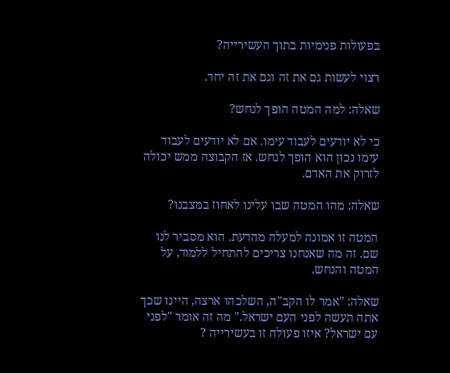בפעולות פנימיות בתוך העשירייה?

רצוי לעשות גם את זה וגם את זה יחד.

שאלה: למה המטה הופך לנחש?

כי לא יודעים לעבוד עימו. אם לא יודעים לעבוד עימו נכון הוא הופך לנחש. אז הקבוצה ממש יכולה לזרוק את האדם.

שאלה: מהו המטה שבו עלינו לאחוז במצבנו?

המטה זו אמונה למעלה מהדעת. הוא מסביר לנו שם. זה מה שאנחנו צריכים להתחיל ללמוד, על המטה והנחש.

שאלה: "אמר לו הקב"ה, השלכהו ארצה, היינו שכך אתה תעשה לפני העם ישראל." מה זה אומר "לפני עם ישראל? איזו פעולה זו בעשירייה ?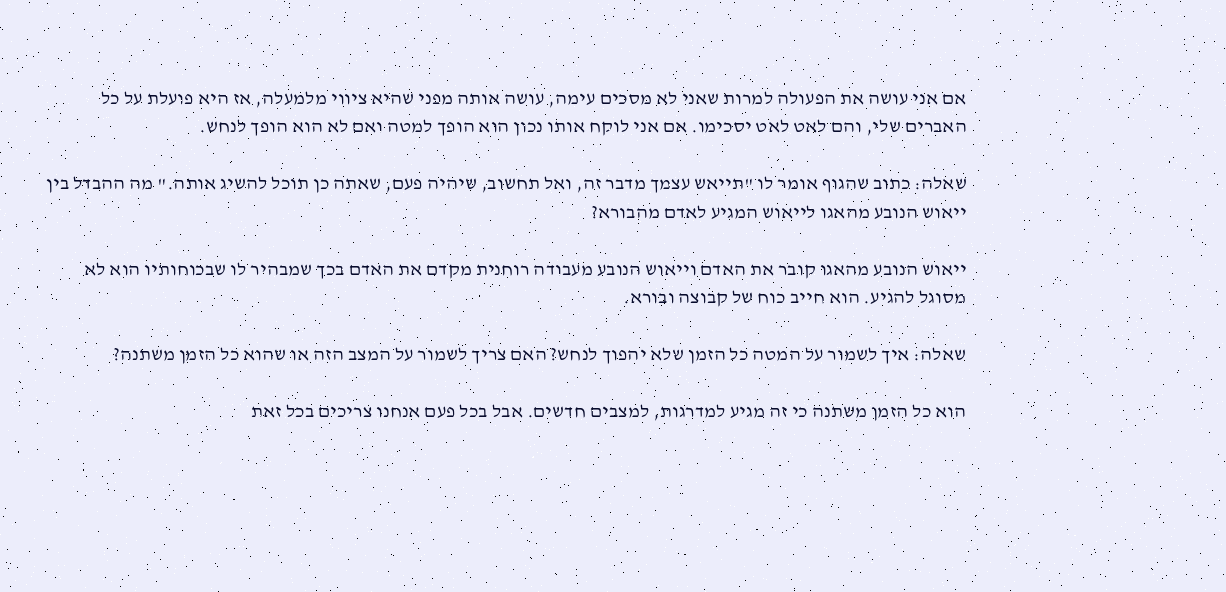אם אני עושה את הפעולה למרות שאני לא מסכים עימה, עושה אותה מפני שהיא ציווי מלמעלה, אז היא פועלת על כל האברים שלי, והם לאט לאט יסכימו. אם אני לוקח אותו נכון הוא הופך למטה ואם לא הוא הופך לנחש.

שאלה: כתוב שהגוף אומר לו "תייאש עצמך מדבר זה, ואל תחשוב, שיהיה פעם, שאתה כן תוכל להשיג אותה." מה ההבדל בין ייאוש הנובע מהאגו לייאוש המגיע לאדם מהבורא?

ייאוש הנובע מהאגו קובר את האדם וייאוש הנובע מעבודה רוחנית מקדם את האדם בכך שמבהיר לו שבכוחותיו הוא לא מסוגל להגיע. הוא חייב כוח של קבוצה ובורא.

שאלה: איך לשמור על המטה כל הזמן שלא יהפוך לנחש? האם צריך לשמור על המצב הזה או שהוא כל הזמן משתנה?

הוא כל הזמן משתנה כי זה מגיע למדרגות, למצבים חדשים. אבל בכל פעם אנחנו צריכים בכל זאת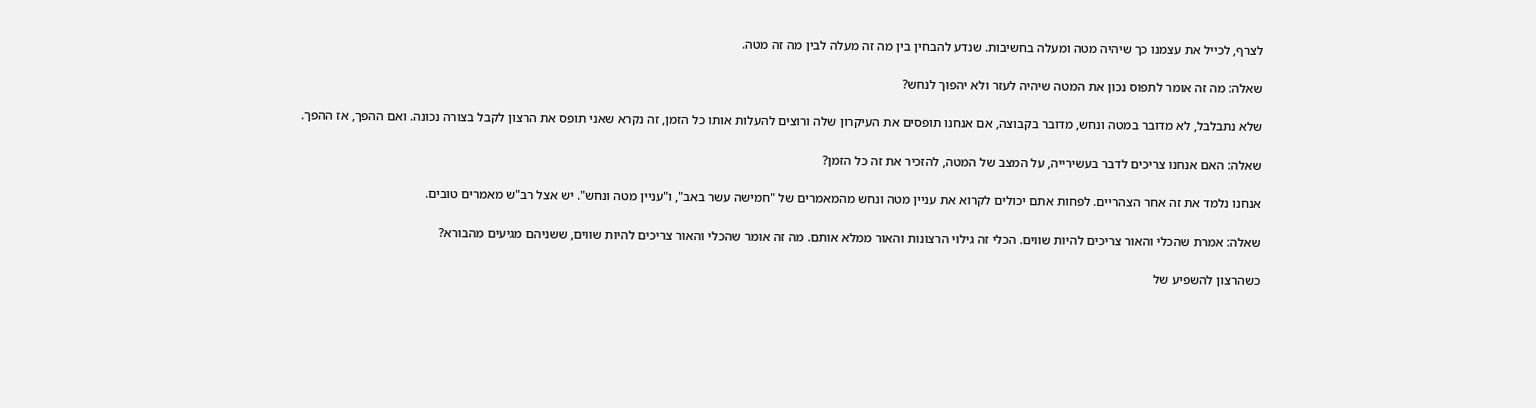לצרף, לכייל את עצמנו כך שיהיה מטה ומעלה בחשיבות. שנדע להבחין בין מה זה מעלה לבין מה זה מטה.

שאלה: מה זה אומר לתפוס נכון את המטה שיהיה לעזר ולא יהפוך לנחש?

שלא נתבלבל, לא מדובר במטה ונחש, מדובר בקבוצה, אם אנחנו תופסים את העיקרון שלה ורוצים להעלות אותו כל הזמן, זה נקרא שאני תופס את הרצון לקבל בצורה נכונה. ואם ההפך, אז ההפך.

שאלה: האם אנחנו צריכים לדבר בעשירייה, על המצב של המטה, להזכיר את זה כל הזמן?

אנחנו נלמד את זה אחר הצהריים. לפחות אתם יכולים לקרוא את עניין מטה ונחש מהמאמרים של "חמישה עשר באב", ו"עניין מטה ונחש". יש אצל רב"ש מאמרים טובים.

שאלה: אמרת שהכלי והאור צריכים להיות שווים. הכלי זה גילוי הרצונות והאור ממלא אותם. מה זה אומר שהכלי והאור צריכים להיות שווים, ששניהם מגיעים מהבורא?

כשהרצון להשפיע של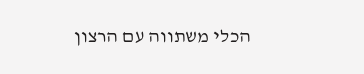הכלי משתווה עם הרצון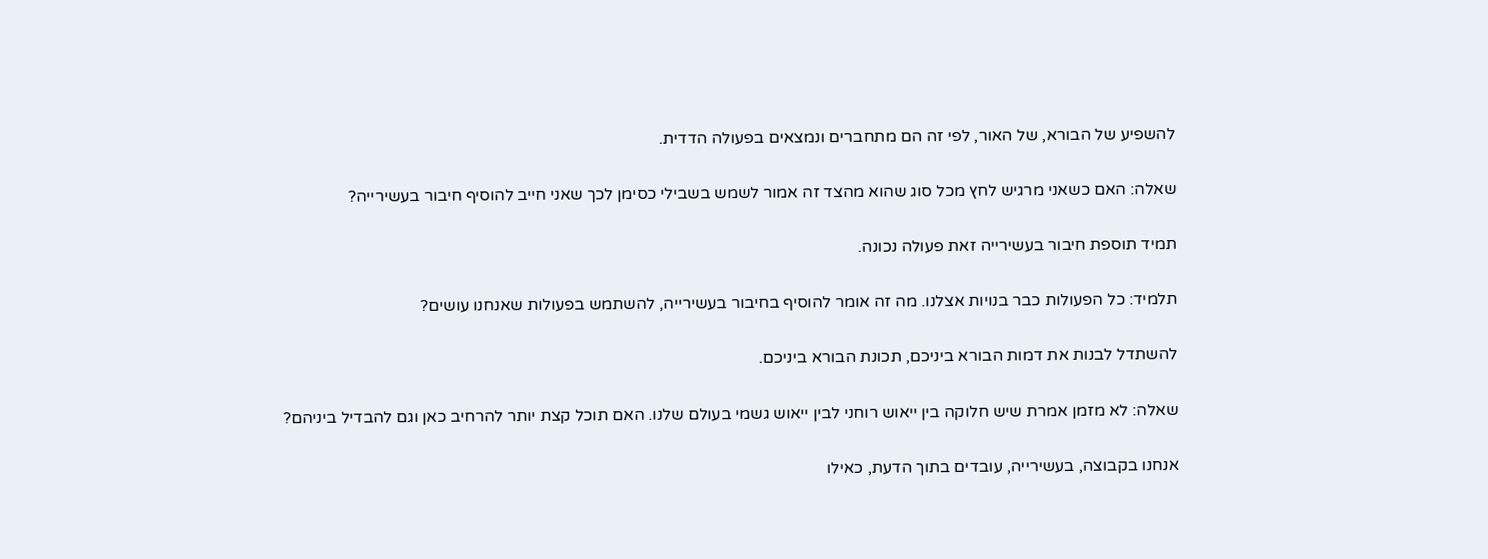להשפיע של הבורא, של האור, לפי זה הם מתחברים ונמצאים בפעולה הדדית.

שאלה: האם כשאני מרגיש לחץ מכל סוג שהוא מהצד זה אמור לשמש בשבילי כסימן לכך שאני חייב להוסיף חיבור בעשירייה?

תמיד תוספת חיבור בעשירייה זאת פעולה נכונה.

תלמיד: כל הפעולות כבר בנויות אצלנו. מה זה אומר להוסיף בחיבור בעשירייה, להשתמש בפעולות שאנחנו עושים?

להשתדל לבנות את דמות הבורא ביניכם, תכונת הבורא ביניכם.

שאלה: לא מזמן אמרת שיש חלוקה בין ייאוש רוחני לבין ייאוש גשמי בעולם שלנו. האם תוכל קצת יותר להרחיב כאן וגם להבדיל ביניהם?

אנחנו בקבוצה, בעשירייה, עובדים בתוך הדעת, כאילו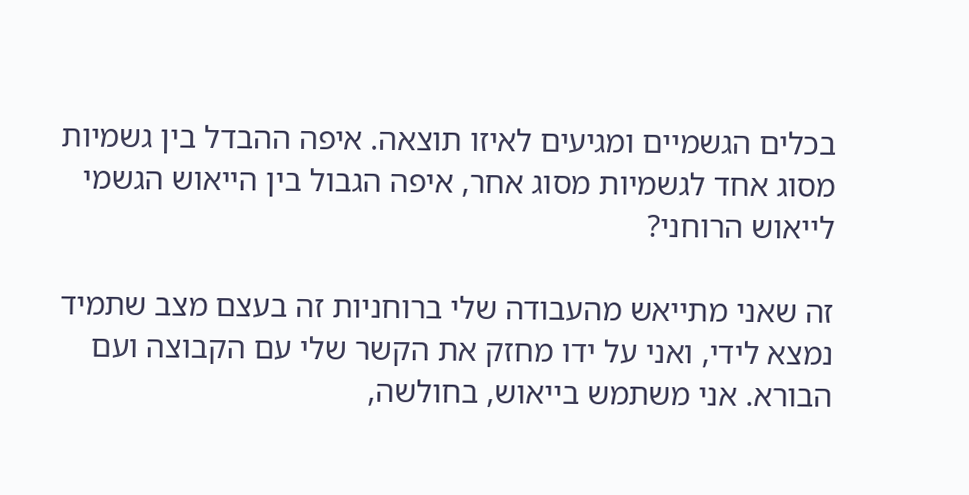בכלים הגשמיים ומגיעים לאיזו תוצאה. איפה ההבדל בין גשמיות מסוג אחד לגשמיות מסוג אחר, איפה הגבול בין הייאוש הגשמי לייאוש הרוחני?

זה שאני מתייאש מהעבודה שלי ברוחניות זה בעצם מצב שתמיד נמצא לידי, ואני על ידו מחזק את הקשר שלי עם הקבוצה ועם הבורא. אני משתמש בייאוש, בחולשה,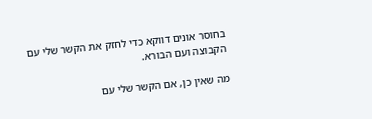בחוסר אונים דווקא כדי לחזק את הקשר שלי עם הקבוצה ועם הבורא.

מה שאין כן, אם הקשר שלי עם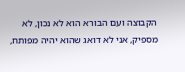הקבוצה ועם הבורא הוא לא נכון, לא מספיק, אני לא דואג שהוא יהיה מפותח,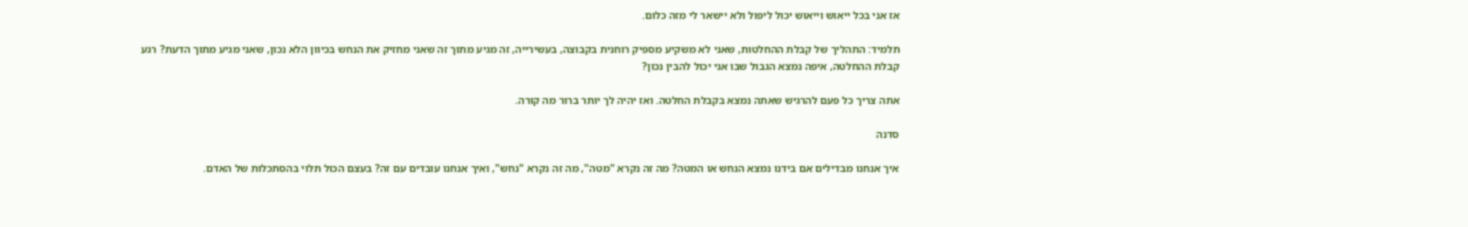אז אני בכל ייאוש וייאוש יכול ליפול ולא יישאר לי מזה כלום.

תלמיד: התהליך של קבלת ההחלטות, שאני לא משקיע מספיק רוחנית בקבוצה, בעשירייה, זה מגיע מתוך זה שאני מחזיק את הנחש בכיוון הלא נכון, שאני מגיע מתוך הדעת? רגע קבלת ההחלטה, איפה נמצא הגבול שבו אני יכול להבין נכון?

אתה צריך כל פעם להרגיש שאתה נמצא בקבלת החלטה. ואז יהיה לך יותר ברור מה קורה.

סדנה

איך אנחנו מבדילים אם בידנו נמצא הנחש או המטה? מה זה נקרא "מטה", מה זה נקרא "נחש", ואיך אנחנו עובדים עם זה? בעצם הכול תלוי בהסתכלות של האדם.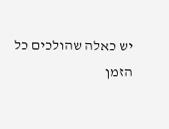יש כאלה שהולכים כל הזמן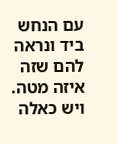עם הנחש ביד ונראה להם שזה איזה מטה. ויש כאלה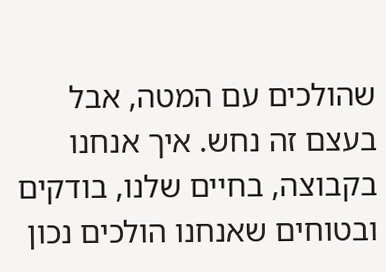שהולכים עם המטה, אבל בעצם זה נחש. איך אנחנו בקבוצה, בחיים שלנו, בודקים ובטוחים שאנחנו הולכים נכון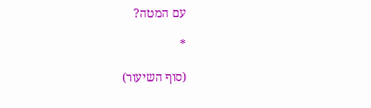עם המטה?

*

(סוף השיעור)